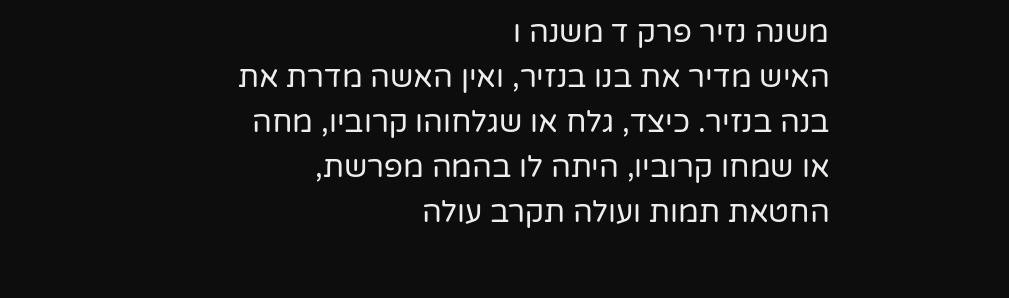משנה נזיר פרק ד משנה ו
האיש מדיר את בנו בנזיר, ואין האשה מדרת את בנה בנזיר. כיצד, גלח או שגלחוהו קרוביו, מחה או שמחו קרוביו, היתה לו בהמה מפרשת, החטאת תמות ועולה תקרב עולה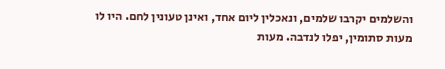והשלמים יקרבו שלמים, ונאכלין ליום אחד, ואינן טעונין לחם. היו לו מעות סתומין, יפלו לנדבה. מעות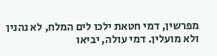מפרשין, דמי חטאת ילכו לים המלח, לא נהנין ולא מועלין. דמי עולה, יביאו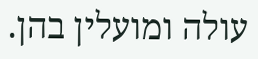עולה ומועלין בהן.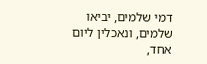דמי שלמים, יביאו שלמים, ונאכלין ליום אחד,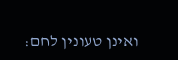ואינן טעונין לחם: